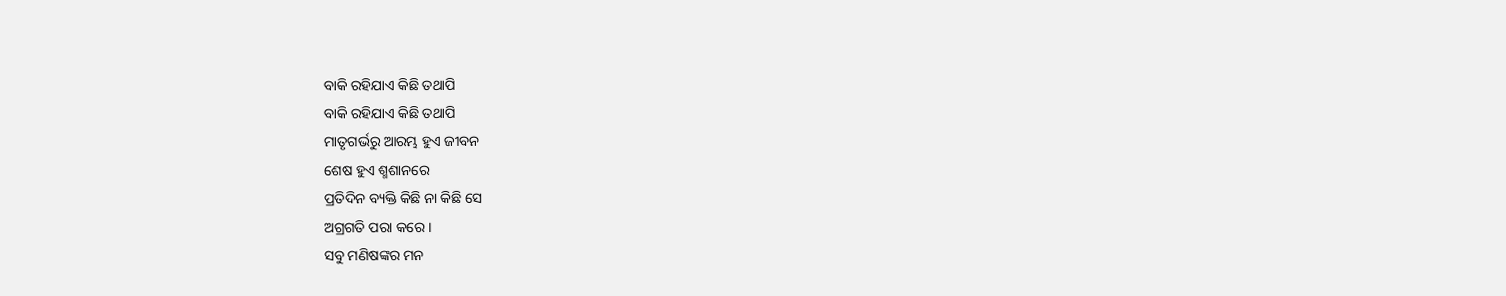ବାକି ରହିଯାଏ କିଛି ତଥାପି
ବାକି ରହିଯାଏ କିଛି ତଥାପି
ମାତୃଗର୍ଭରୁ ଆରମ୍ଭ ହୁଏ ଜୀବନ
ଶେଷ ହୁଏ ଶ୍ମଶାନରେ
ପ୍ରତିଦିନ ବ୍ୟକ୍ତି କିଛି ନା କିଛି ସେ
ଅଗ୍ରଗତି ପରା କରେ ।
ସବୁ ମଣିଷଙ୍କର ମନ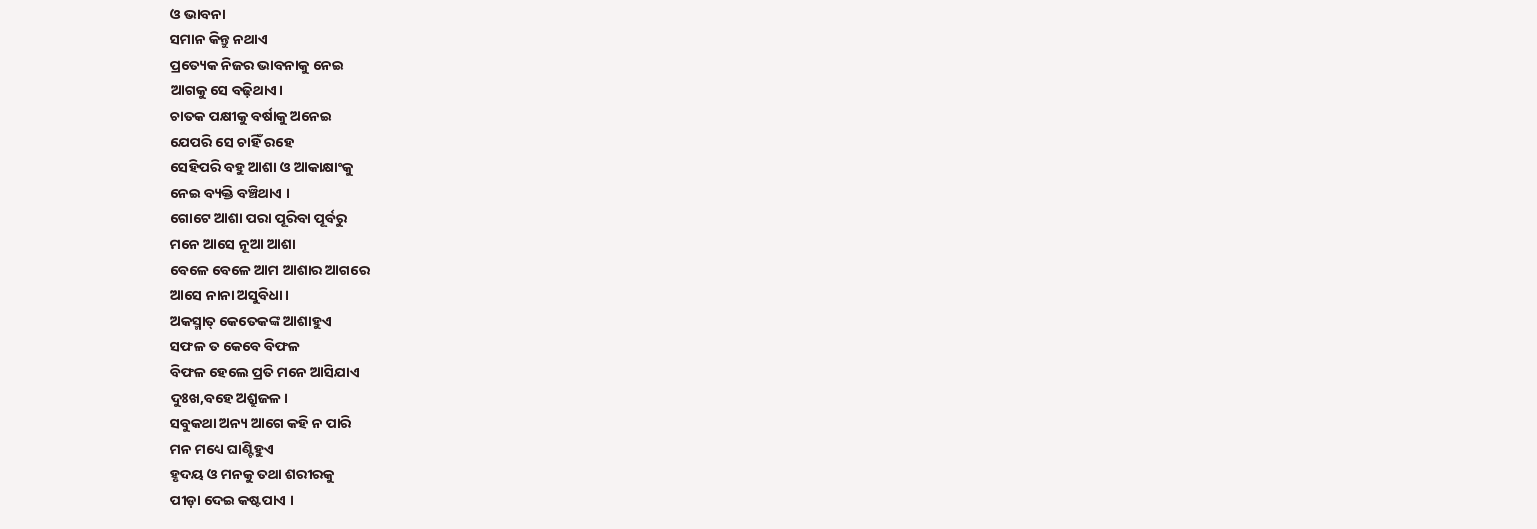ଓ ଭାବନା
ସମାନ କିନ୍ତୁ ନଥାଏ
ପ୍ରତ୍ୟେକ ନିଜର ଭାବନାକୁ ନେଇ
ଆଗକୁ ସେ ବଢ଼ିଥାଏ।
ଚାତକ ପକ୍ଷୀକୁ ବର୍ଷାକୁ ଅନେଇ
ଯେପରି ସେ ଚାହିଁ ରହେ
ସେହିପରି ବହୁ ଆଶା ଓ ଆକାକ୍ଷାଂକୁ
ନେଇ ବ୍ୟକ୍ତି ବଞ୍ଚିଥାଏ ।
ଗୋଟେ ଆଶା ପରା ପୂରିବା ପୂର୍ବରୁ
ମନେ ଆସେ ନୂଆ ଆଶା
ବେଳେ ବେଳେ ଆମ ଆଶାର ଆଗରେ
ଆସେ ନାନା ଅସୁବିଧା।
ଅକସ୍ମାତ୍ କେତେକଙ୍କ ଆଶାହୁଏ
ସଫଳ ତ କେବେ ବିଫଳ
ବିଫଳ ହେଲେ ପ୍ରତି ମନେ ଆସିଯାଏ
ଦୁଃଖ,ବହେ ଅଶ୍ରୁଜଳ ।
ସବୁକଥା ଅନ୍ୟ ଆଗେ କହି ନ ପାରି
ମନ ମଧ୍ୟେ ଘାଣ୍ଟିହୁଏ
ହୃଦୟ ଓ ମନକୁ ତଥା ଶରୀରକୁ
ପୀଡ଼ା ଦେଇ କଷ୍ଟପାଏ ।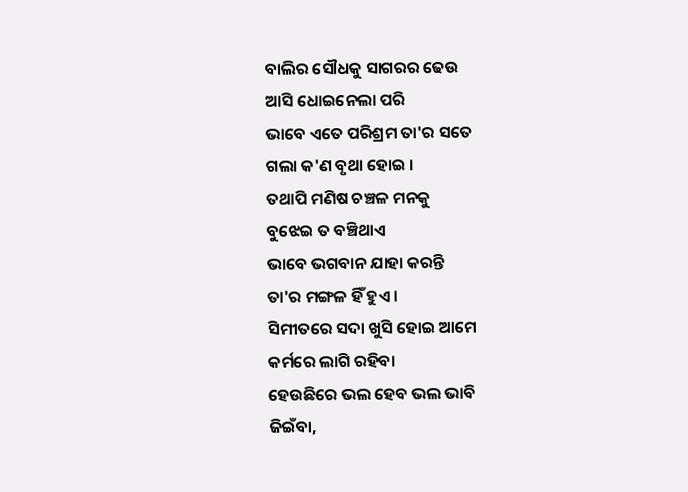ବାଲିର ସୌଧକୁ ସାଗରର ଢେଉ
ଆସି ଧୋଇନେଲା ପରି
ଭାବେ ଏତେ ପରିଶ୍ରମ ତା'ର ସତେ
ଗଲା କ'ଣ ବୃଥା ହୋଇ ।
ତଥାପି ମଣିଷ ଚଞ୍ଚଳ ମନକୁ
ବୁଝେଇ ତ ବଞ୍ଚିଥାଏ
ଭାବେ ଭଗବାନ ଯାହା କରନ୍ତି
ତା'ର ମଙ୍ଗଳ ହିଁ ହୁଏ ।
ସିମୀତରେ ସଦା ଖୁସି ହୋଇ ଆମେ
କର୍ମରେ ଲାଗି ରହିବା
ହେଉଛିରେ ଭଲ ହେବ ଭଲ ଭାବି
ଜିଇଁବା,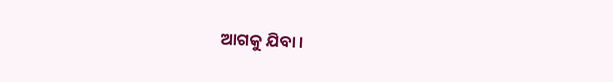ଆଗକୁ ଯିବା ।